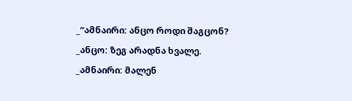_”ამნაირი: ანცო როდი შაგცონ?
_ანცო: ზეგ არადნა ხვალე.
_ამნაირი: მალენ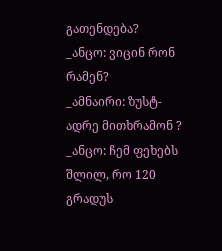გათენდება?
_ანცო: ვიცინ რონ რამენ?
_ამნაირი: ზუსტ-ადრე მითხრამონ ?
_ანცო: ჩემ ფეხებს შლილ, რო 120 გრადუს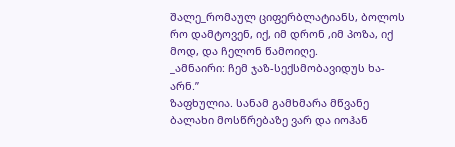შალე_რომაულ ციფერბლატიანს, ბოლოს რო დამტოვენ, იქ, იმ დრონ ,იმ პოზა, იქ მოდ, და ჩელონ წამოიღე.
_ამნაირი: ჩემ ჯაზ-სექსმობავიდუს ხა-არნ.”
ზაფხულია. სანამ გამხმარა მწვანე ბალახი მოსწრებაზე ვარ და იოჰან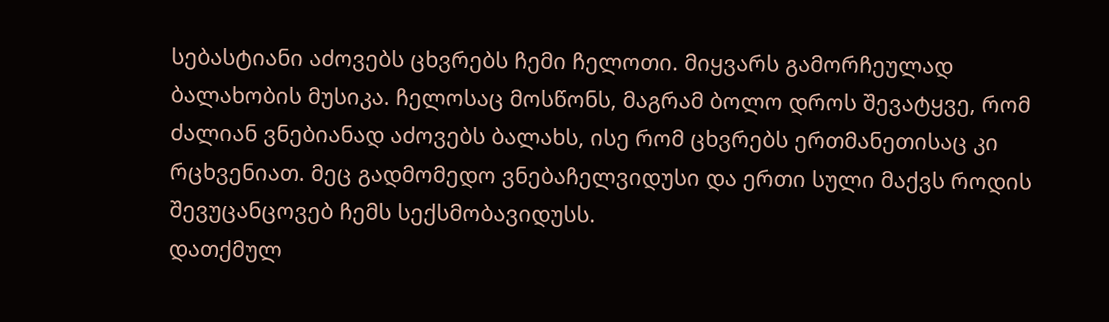სებასტიანი აძოვებს ცხვრებს ჩემი ჩელოთი. მიყვარს გამორჩეულად ბალახობის მუსიკა. ჩელოსაც მოსწონს, მაგრამ ბოლო დროს შევატყვე, რომ ძალიან ვნებიანად აძოვებს ბალახს, ისე რომ ცხვრებს ერთმანეთისაც კი რცხვენიათ. მეც გადმომედო ვნებაჩელვიდუსი და ერთი სული მაქვს როდის შევუცანცოვებ ჩემს სექსმობავიდუსს.
დათქმულ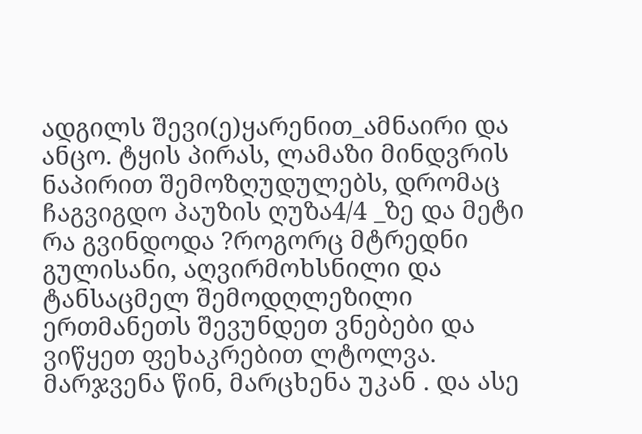ადგილს შევი(ე)ყარენით_ამნაირი და ანცო. ტყის პირას, ლამაზი მინდვრის ნაპირით შემოზღუდულებს, დრომაც ჩაგვიგდო პაუზის ღუზა4/4 _ზე და მეტი რა გვინდოდა ?როგორც მტრედნი გულისანი, აღვირმოხსნილი და ტანსაცმელ შემოდღლეზილი ერთმანეთს შევუნდეთ ვნებები და ვიწყეთ ფეხაკრებით ლტოლვა. მარჯვენა წინ, მარცხენა უკან . და ასე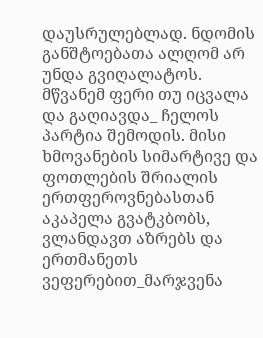დაუსრულებლად. ნდომის განშტოებათა ალღომ არ უნდა გვიღალატოს.
მწვანემ ფერი თუ იცვალა და გაღიავდა_ ჩელოს პარტია შემოდის. მისი ხმოვანების სიმარტივე და ფოთლების შრიალის ერთფეროვნებასთან აკაპელა გვატკბობს, ვლანდავთ აზრებს და ერთმანეთს ვეფერებით_მარჯვენა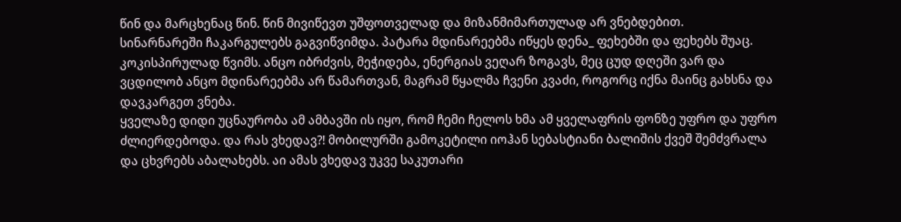წინ და მარცხენაც წინ. წინ მივიწევთ უშფოთველად და მიზანმიმართულად არ ვნებდებით.
სინარნარეში ჩაკარგულებს გაგვიწვიმდა. პატარა მდინარეებმა იწყეს დენა_ ფეხებში და ფეხებს შუაც. კოკისპირულად წვიმს. ანცო იბრძვის, მეჭიდება, ენერგიას ვეღარ ზოგავს, მეც ცუდ დღეში ვარ და ვცდილობ ანცო მდინარეებმა არ წამართვან, მაგრამ წყალმა ჩვენი კვაძი, როგორც იქნა მაინც გახსნა და დავკარგეთ ვნება.
ყველაზე დიდი უცნაურობა ამ ამბავში ის იყო, რომ ჩემი ჩელოს ხმა ამ ყველაფრის ფონზე უფრო და უფრო ძლიერდებოდა. და რას ვხედავ?! მობილურში გამოკეტილი იოჰან სებასტიანი ბალიშის ქვეშ შემძვრალა და ცხვრებს აბალახებს. აი ამას ვხედავ უკვე საკუთარი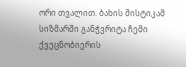ორი თვალით. ბახის მისტიკამ სიზმარში განჭვრიტა ჩემი ქვეცნობიერის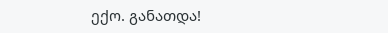ექო. განათდა!